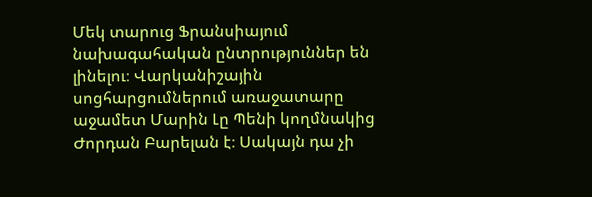Մեկ տարուց Ֆրանսիայում նախագահական ընտրություններ են լինելու։ Վարկանիշային սոցհարցումներում առաջատարը աջամետ Մարին Լը Պենի կողմնակից Ժորդան Բարելան է։ Սակայն դա չի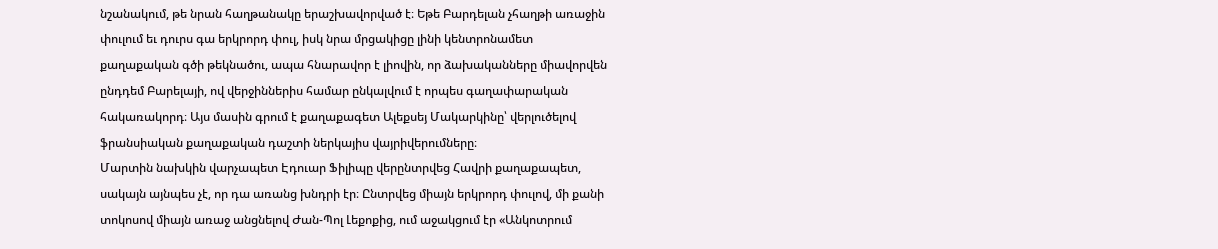նշանակում, թե նրան հաղթանակը երաշխավորված է։ Եթե Բարդելան չհաղթի առաջին փուլում եւ դուրս գա երկրորդ փուլ, իսկ նրա մրցակիցը լինի կենտրոնամետ քաղաքական գծի թեկնածու, ապա հնարավոր է լիովին, որ ձախականները միավորվեն ընդդեմ Բարելայի, ով վերջիններիս համար ընկալվում է որպես գաղափարական հակառակորդ։ Այս մասին գրում է քաղաքագետ Ալեքսեյ Մակարկինը՝ վերլուծելով ֆրանսիական քաղաքական դաշտի ներկայիս վայրիվերումները։
Մարտին նախկին վարչապետ Էդուար Ֆիլիպը վերընտրվեց Հավրի քաղաքապետ, սակայն այնպես չէ, որ դա առանց խնդրի էր։ Ընտրվեց միայն երկրորդ փուլով, մի քանի տոկոսով միայն առաջ անցնելով Ժան-Պոլ Լեքոքից, ում աջակցում էր «Անկոտրում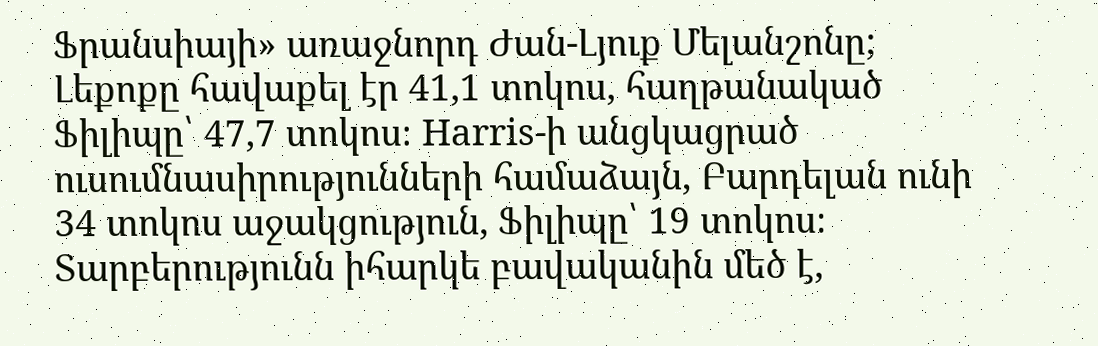Ֆրանսիայի» առաջնորդ Ժան-Լյուք Մելանշոնը; Լեքոքը հավաքել էր 41,1 տոկոս, հաղթանակած Ֆիլիպը՝ 47,7 տոկոս։ Harris-ի անցկացրած ուսումնասիրությունների համաձայն, Բարդելան ունի 34 տոկոս աջակցություն, Ֆիլիպը՝ 19 տոկոս։ Տարբերությունն իհարկե բավականին մեծ է,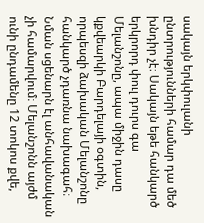սակայն երկփուլանի ընտրությունների համար դա մեծ խնդիր չէ։ Սակայն եթե հանկարծ երկրորդ փուլ դուրս գա Մելանշոնը, ապա միջին դասը կքվեարկի Բարդելայի օգտին, որպեսզի ձախական Մելանշոնը հանկարծ չդառնա նախագահ։ Նման սցենարն էլ անհավանական չի համարվում։ Մելանշոնն այժմ ունի ընդամենը 12 տոկոս քվե,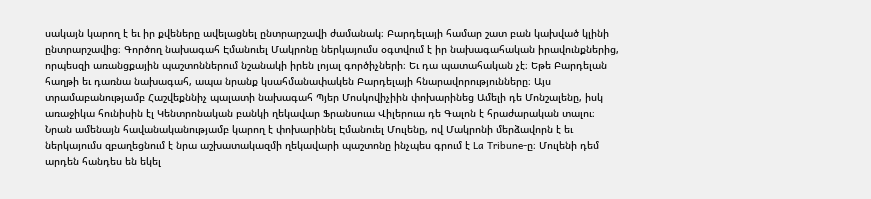սակայն կարող է եւ իր քվեները ավելացնել ընտրարշավի ժամանակ։ Բարդելայի համար շատ բան կախված կլինի ընտրարշավից։ Գործող նախագահ Էմանուել Մակրոնը ներկայումս օգտվում է իր նախագահական իրավունքներից, որպեսզի առանցքային պաշտոններում նշանակի իրեն լոյալ գործիչների։ Եւ դա պատահական չէ։ Եթե Բարդելան հաղթի եւ դառնա նախագահ, ապա նրանք կսահմանափակեն Բարդելայի հնարավորությունները։ Այս տրամաբանությամբ Հաշվեքննիչ պալատի նախագահ Պյեր Մոսկովիչիին փոխարինեց Ամելի դե Մոնշալենը, իսկ առաջիկա հունիսին էլ Կենտրոնական բանկի ղեկավար Ֆրանսուա Վիլերուա դե Գալոն է հրաժարական տալու։ Նրան ամենայն հավանականությամբ կարող է փոխարինել Էմանուել Մուլենը, ով Մակրոնի մերձավորն է եւ ներկայումս զբաղեցնում է նրա աշխատակազմի ղեկավարի պաշտոնը ինչպես գրում է La Tribune-ը։ Մուլենի դեմ արդեն հանդես են եկել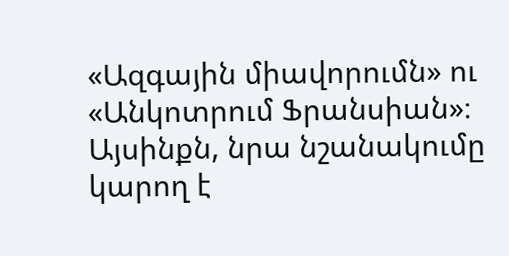«Ազգային միավորումն» ու «Անկոտրում Ֆրանսիան»։
Այսինքն, նրա նշանակումը կարող է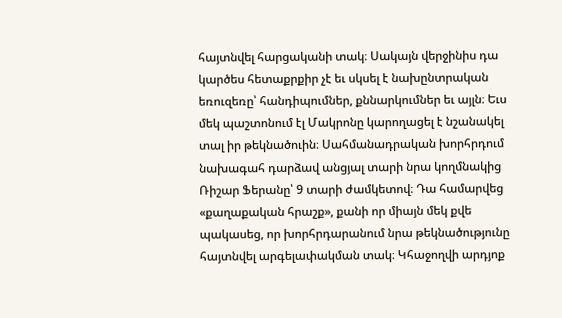հայտնվել հարցականի տակ։ Սակայն վերջինիս դա կարծես հետաքրքիր չէ եւ սկսել է նախընտրական եռուզեռը՝ հանդիպումներ, քննարկումներ եւ այլն։ Եւս մեկ պաշտոնում էլ Մակրոնը կարողացել է նշանակել տալ իր թեկնածուին։ Սահմանադրական խորհրդում նախագահ դարձավ անցյալ տարի նրա կողմնակից Ռիշար Ֆերանը՝ 9 տարի ժամկետով։ Դա համարվեց «քաղաքական հրաշք», քանի որ միայն մեկ քվե պակասեց, որ խորհրդարանում նրա թեկնածությունը հայտնվել արգելափակման տակ։ Կհաջողվի արդյոք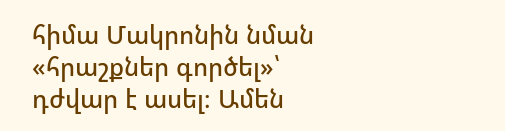հիմա Մակրոնին նման «հրաշքներ գործել»՝ դժվար է ասել։ Ամեն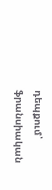դեպքում՝ ֆրանսիական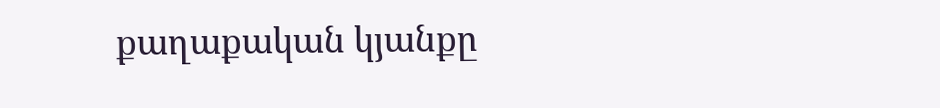քաղաքական կյանքը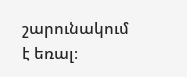շարունակում է եռալ։